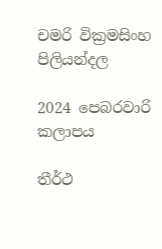චමරි වික්‍රමසිංහ පිලියන්දල

2024 පෙබරවාරි කලාපය

තීර්ථ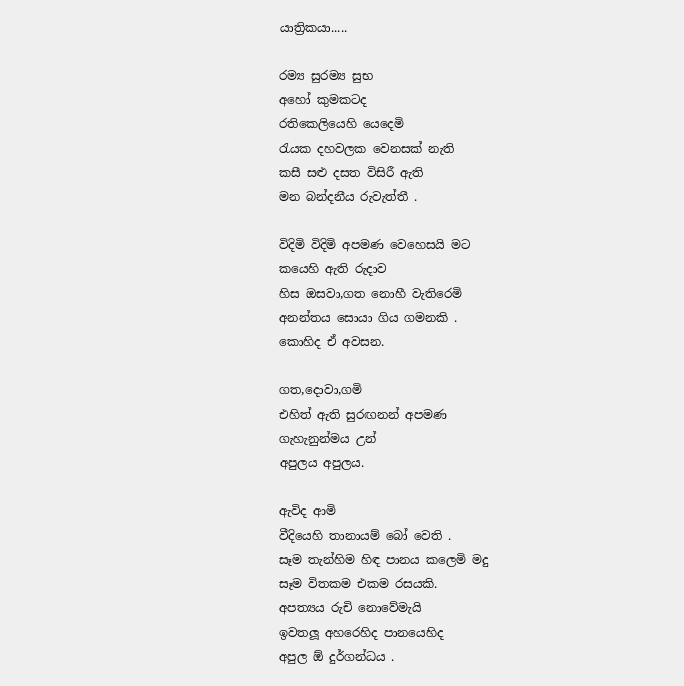යාත්‍රිකයා.....

රම්‍ය සුරම්‍ය සුභ
අහෝ කුමකටද
රතිකෙලියෙහි යෙදෙමි
රැයක දහවලක වෙනසක් නැති
කසී සළු දසත විසිරී ඇති
මන බන්දනීය රුවැත්තී .

විදිමි විදිමි අපමණ වෙහෙසයි මට
කයෙහි ඇති රුදාව
හිස ඔසවා,ගත නොහී වැතිරෙමි
අනන්තය සොයා ගිය ගමනකි .
කොහිද ඒ අවසන.

ගත,දොවා,ගමි
එහිත් ඇති සුරඟනන් අපමණ
ගැහැනුන්මය උන්
අපුලය අපුලය.

ඇවිද ආමි
වීදියෙහි තානායම් බෝ වෙති .
සෑම තැන්හිම හිඳ පානය කලෙමි මදු
සෑම විතකම එකම රසයකි.
අපත්‍යය රුචි නොවේමැයි
ඉවතලූ අහරෙහිද පානයෙහිද
අපුල ඕ දුර්ගන්ධය .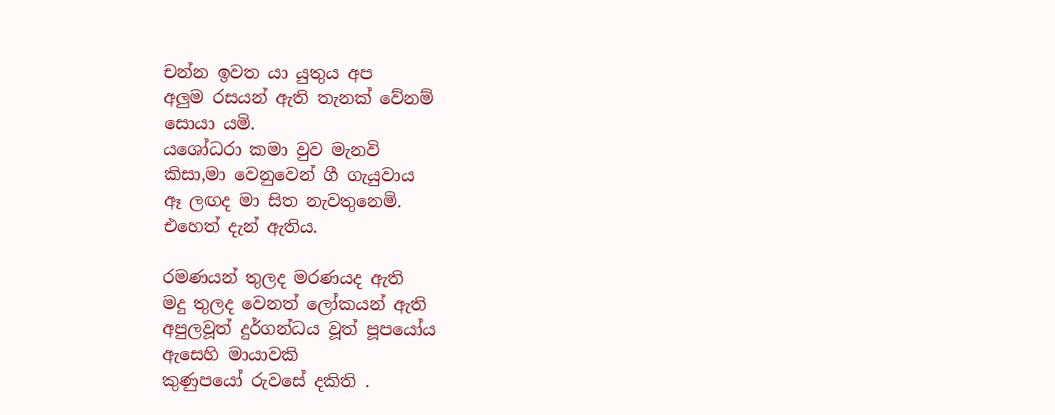චන්න ඉවත යා යුතුය අප
අලුම රසයන් ඇති තැනක් වේනම්
සොයා යමි.
යශෝධරා කමා වුව මැනවි
කිසා,මා වෙනුවෙන් ගී ගැයුවාය
ඈ ලඟද මා සිත නැවතුනෙමි.
එහෙත් දැන් ඇතිය.

රමණයන් තුලද මරණයද ඇති
මදු තුලද වෙනත් ලෝකයන් ඇති
අපුලවූත් දුර්ගන්ධය වූත් පූපයෝය
ඇසෙහි මායාවකි
කුණුපයෝ රුවසේ දකිති .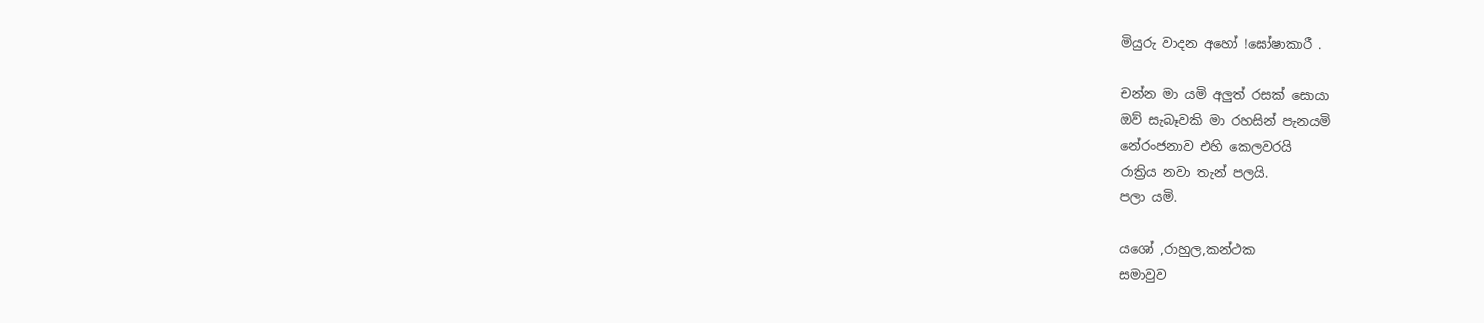මියුරු වාදන අහෝ !ඝෝෂාකාරී .

චන්න මා යමි අලුත් රසක් සොයා
ඔව් සැබෑවකි මා රහසින් පැනයමි
නේරංජනාව එහි කෙලවරයි
රාත්‍රිය නවා තැන් පලයි.
පලා යමි.

යශෝ ,රාහුල,කන්ථක
සමාවුව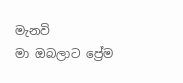මැනවි
මා ඔබලාට ප්‍රේම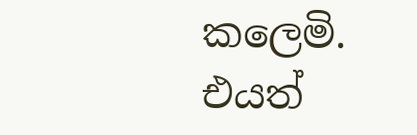කලෙමි.
එයත්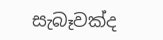සැබෑවක්ද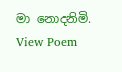මා නොදනිමි.
View Poem